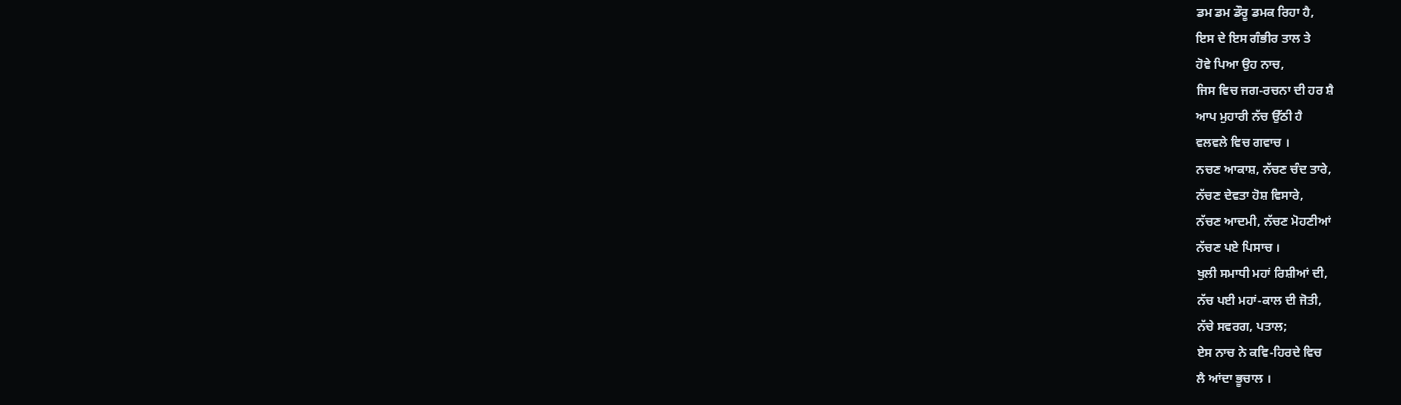ਡਮ ਡਮ ਡੌਰੂ ਡਮਕ ਰਿਹਾ ਹੈ,
ਇਸ ਦੇ ਇਸ ਗੰਭੀਰ ਤਾਲ ਤੇ
ਹੋਵੇ ਪਿਆ ਉਹ ਨਾਚ,
ਜਿਸ ਵਿਚ ਜਗ-ਰਚਨਾ ਦੀ ਹਰ ਸ਼ੈ
ਆਪ ਮੁਹਾਰੀ ਨੱਚ ਉੱਠੀ ਹੈ
ਵਲਵਲੇ ਵਿਚ ਗਵਾਚ ।
ਨਚਣ ਆਕਾਸ਼, ਨੱਚਣ ਚੰਦ ਤਾਰੇ,
ਨੱਚਣ ਦੇਵਤਾ ਹੋਸ਼ ਵਿਸਾਰੇ,
ਨੱਚਣ ਆਦਮੀ, ਨੱਚਣ ਮੋਹਣੀਆਂ
ਨੱਚਣ ਪਏ ਪਿਸਾਚ ।
ਖੁਲੀ ਸਮਾਧੀ ਮਹਾਂ ਰਿਸ਼ੀਆਂ ਦੀ,
ਨੱਚ ਪਈ ਮਹਾਂ-ਕਾਲ ਦੀ ਜੋਤੀ,
ਨੱਚੇ ਸਵਰਗ, ਪਤਾਲ;
ਏਸ ਨਾਚ ਨੇ ਕਵਿ-ਹਿਰਦੇ ਵਿਚ
ਲੈ ਆਂਦਾ ਭੂਚਾਲ ।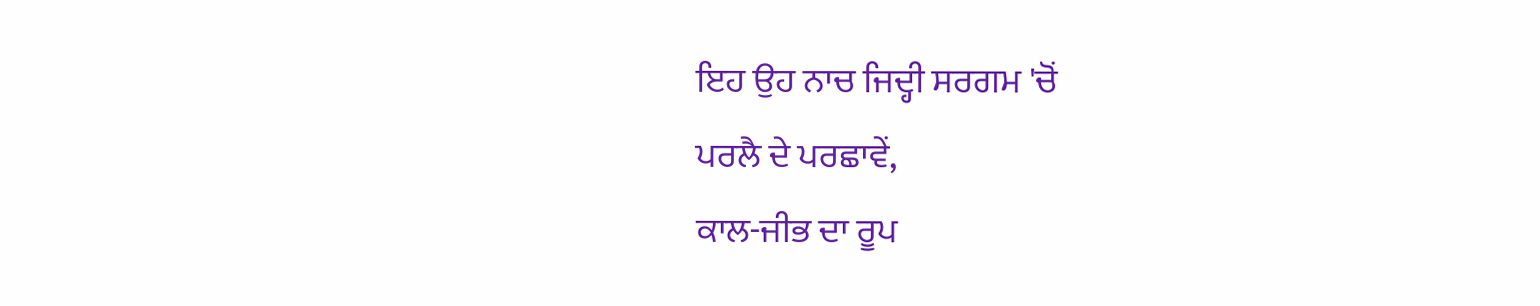ਇਹ ਉਹ ਨਾਚ ਜਿਦ੍ਹੀ ਸਰਗਮ 'ਚੋਂ
ਪਰਲੈ ਦੇ ਪਰਛਾਵੇਂ,
ਕਾਲ-ਜੀਭ ਦਾ ਰੂਪ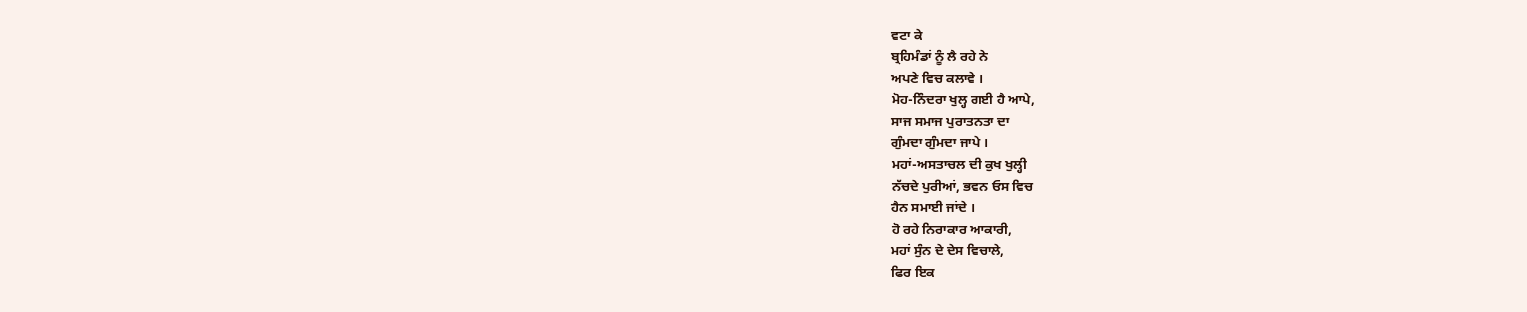ਵਟਾ ਕੇ
ਬ੍ਰਹਿਮੰਡਾਂ ਨੂੰ ਲੈ ਰਹੇ ਨੇ
ਅਪਣੇ ਵਿਚ ਕਲਾਵੇ ।
ਮੋਹ-ਨਿੰਦਰਾ ਖੁਲ੍ਹ ਗਈ ਹੈ ਆਪੇ,
ਸਾਜ ਸਮਾਜ ਪੁਰਾਤਨਤਾ ਦਾ
ਗੁੰਮਦਾ ਗੁੰਮਦਾ ਜਾਪੇ ।
ਮਹਾਂ-ਅਸਤਾਚਲ ਦੀ ਕੁਖ ਖੁਲ੍ਹੀ
ਨੱਚਦੇ ਪੁਰੀਆਂ, ਭਵਨ ਓਸ ਵਿਚ
ਹੈਨ ਸਮਾਈ ਜਾਂਦੇ ।
ਹੋ ਰਹੇ ਨਿਰਾਕਾਰ ਆਕਾਰੀ,
ਮਹਾਂ ਸੁੰਨ ਦੇ ਦੇਸ ਵਿਚਾਲੇ,
ਫਿਰ ਇਕ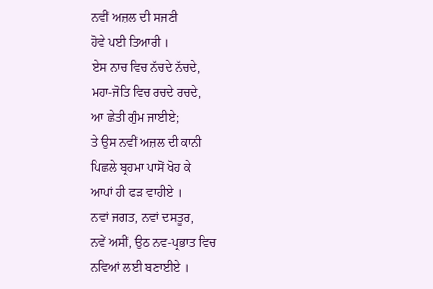ਨਵੀਂ ਅਜ਼ਲ ਦੀ ਸਜਣੀ
ਹੋਵੇ ਪਈ ਤਿਆਰੀ ।
ਏਸ ਨਾਚ ਵਿਚ ਨੱਚਦੇ ਨੱਚਦੇ,
ਮਹਾ-ਜੋਤਿ ਵਿਚ ਰਚਦੇ ਰਚਦੇ,
ਆ ਛੇਤੀ ਗੁੰਮ ਜਾਈਏ;
ਤੇ ਉਸ ਨਵੀਂ ਅਜ਼ਲ ਦੀ ਕਾਨੀ
ਪਿਛਲੇ ਬ੍ਰਹਮਾ ਪਾਸੋਂ ਖੋਹ ਕੇ
ਆਪਾਂ ਹੀ ਫੜ ਵਾਹੀਏ ।
ਨਵਾਂ ਜਗਤ, ਨਵਾਂ ਦਸਤੂਰ,
ਨਵੇਂ ਅਸੀਂ, ਉਠ ਨਵ-ਪ੍ਰਭਾਤ ਵਿਚ
ਨਵਿਆਂ ਲਈ ਬਣਾਈਏ ।